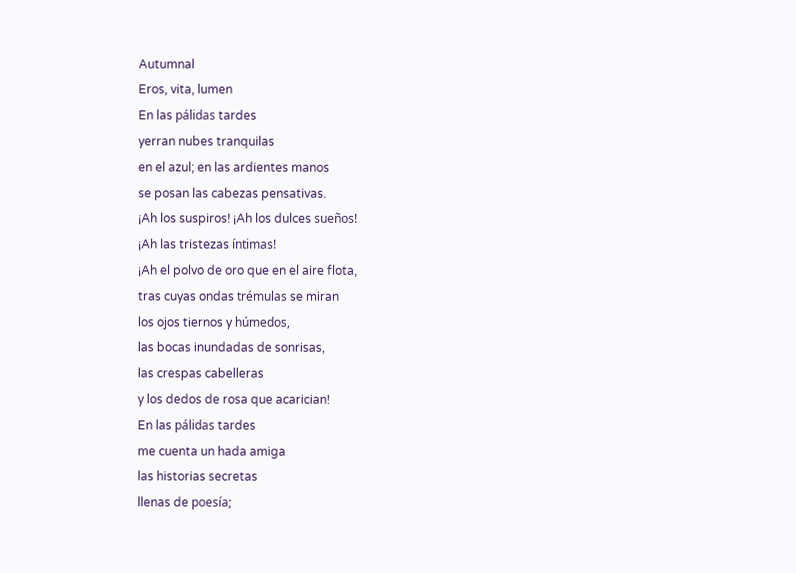Autumnal
Eros, vita, lumen
En las pálidas tardes
yerran nubes tranquilas
en el azul; en las ardientes manos
se posan las cabezas pensativas.
¡Ah los suspiros! ¡Ah los dulces sueños!
¡Ah las tristezas íntimas!
¡Ah el polvo de oro que en el aire flota,
tras cuyas ondas trémulas se miran
los ojos tiernos y húmedos,
las bocas inundadas de sonrisas,
las crespas cabelleras
y los dedos de rosa que acarician!
En las pálidas tardes
me cuenta un hada amiga
las historias secretas
llenas de poesía;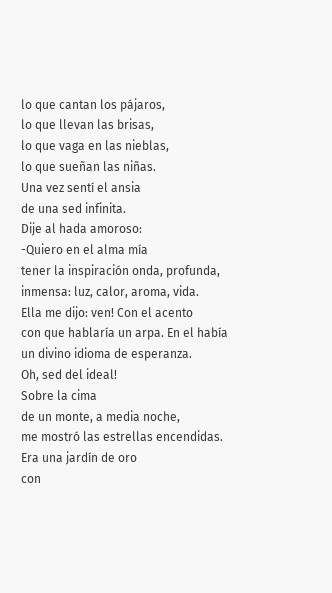lo que cantan los pájaros,
lo que llevan las brisas,
lo que vaga en las nieblas,
lo que sueñan las niñas.
Una vez sentí el ansia
de una sed infinita.
Dije al hada amoroso:
-Quiero en el alma mía
tener la inspiración onda, profunda,
inmensa: luz, calor, aroma, vida.
Ella me dijo: ven! Con el acento
con que hablaría un arpa. En el había
un divino idioma de esperanza.
Oh, sed del ideal!
Sobre la cima
de un monte, a media noche,
me mostró las estrellas encendidas.
Era una jardín de oro
con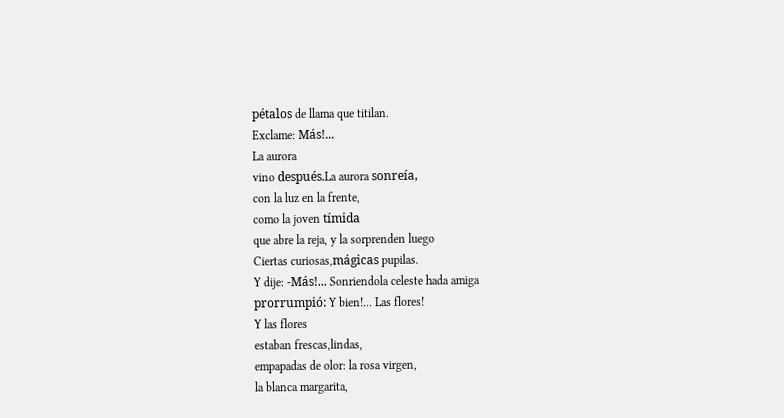pétalos de llama que titilan.
Exclame: Más!...
La aurora
vino después.La aurora sonreía,
con la luz en la frente,
como la joven tímida
que abre la reja, y la sorprenden luego
Ciertas curiosas,mágicas pupilas.
Y dije: -Más!... Sonriendola celeste hada amiga
prorrumpió: Y bien!... Las flores!
Y las flores
estaban frescas,lindas,
empapadas de olor: la rosa virgen,
la blanca margarita,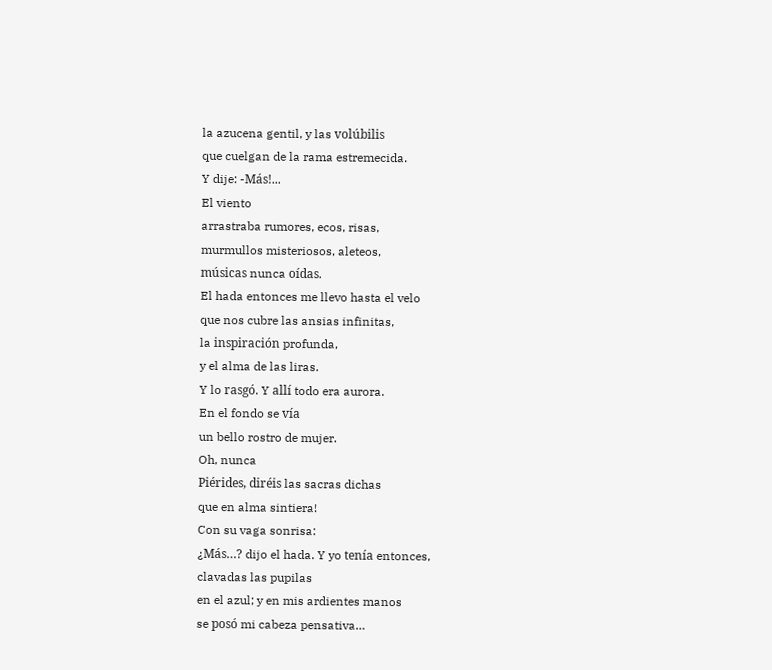la azucena gentil, y las volúbilis
que cuelgan de la rama estremecida.
Y dije: -Más!...
El viento
arrastraba rumores, ecos, risas,
murmullos misteriosos, aleteos,
músicas nunca oídas.
El hada entonces me llevo hasta el velo
que nos cubre las ansias infinitas,
la inspiración profunda,
y el alma de las liras.
Y lo rasgó. Y allí todo era aurora.
En el fondo se vía
un bello rostro de mujer.
Oh, nunca
Piérides, diréis las sacras dichas
que en alma sintiera!
Con su vaga sonrisa:
¿Más…? dijo el hada. Y yo tenía entonces,
clavadas las pupilas
en el azul; y en mis ardientes manos
se posó mi cabeza pensativa…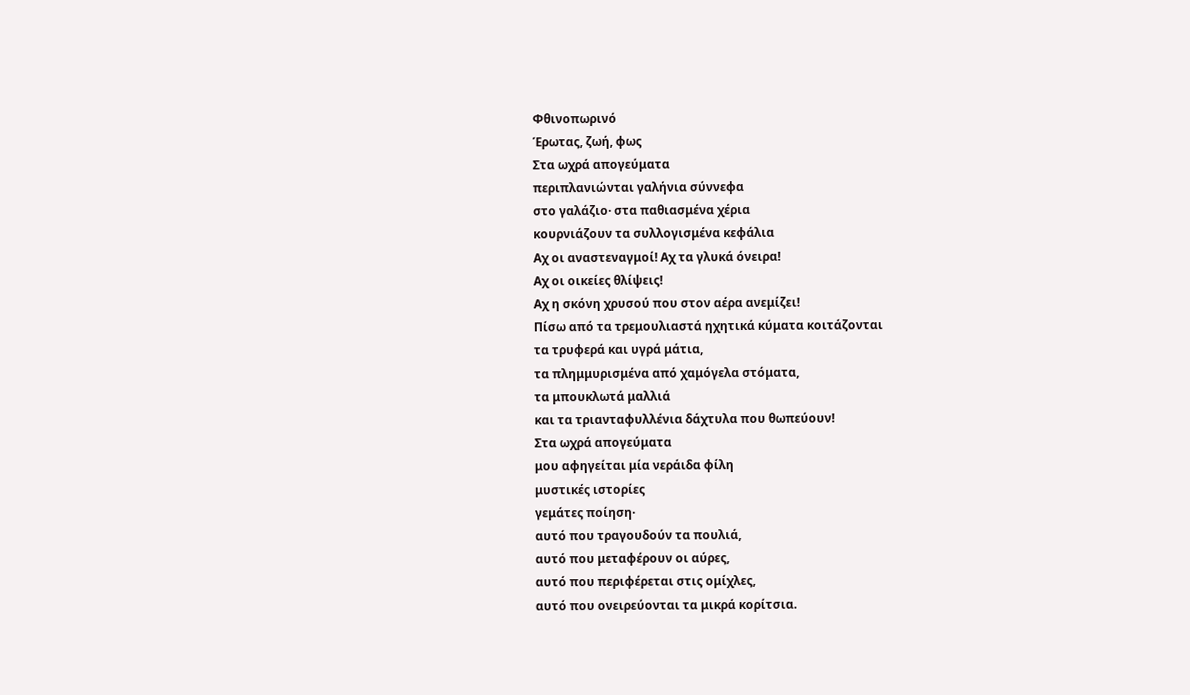Φθινοπωρινό
Έρωτας, ζωή, φως
Στα ωχρά απογεύματα
περιπλανιώνται γαλήνια σύννεφα
στο γαλάζιο· στα παθιασμένα χέρια
κουρνιάζουν τα συλλογισμένα κεφάλια
Αχ οι αναστεναγμοί! Αχ τα γλυκά όνειρα!
Αχ οι οικείες θλίψεις!
Αχ η σκόνη χρυσού που στον αέρα ανεμίζει!
Πίσω από τα τρεμουλιαστά ηχητικά κύματα κοιτάζονται
τα τρυφερά και υγρά μάτια,
τα πλημμυρισμένα από χαμόγελα στόματα,
τα μπουκλωτά μαλλιά
και τα τριανταφυλλένια δάχτυλα που θωπεύουν!
Στα ωχρά απογεύματα
μου αφηγείται μία νεράιδα φίλη
μυστικές ιστορίες
γεμάτες ποίηση·
αυτό που τραγουδούν τα πουλιά,
αυτό που μεταφέρουν οι αύρες,
αυτό που περιφέρεται στις ομίχλες,
αυτό που ονειρεύονται τα μικρά κορίτσια.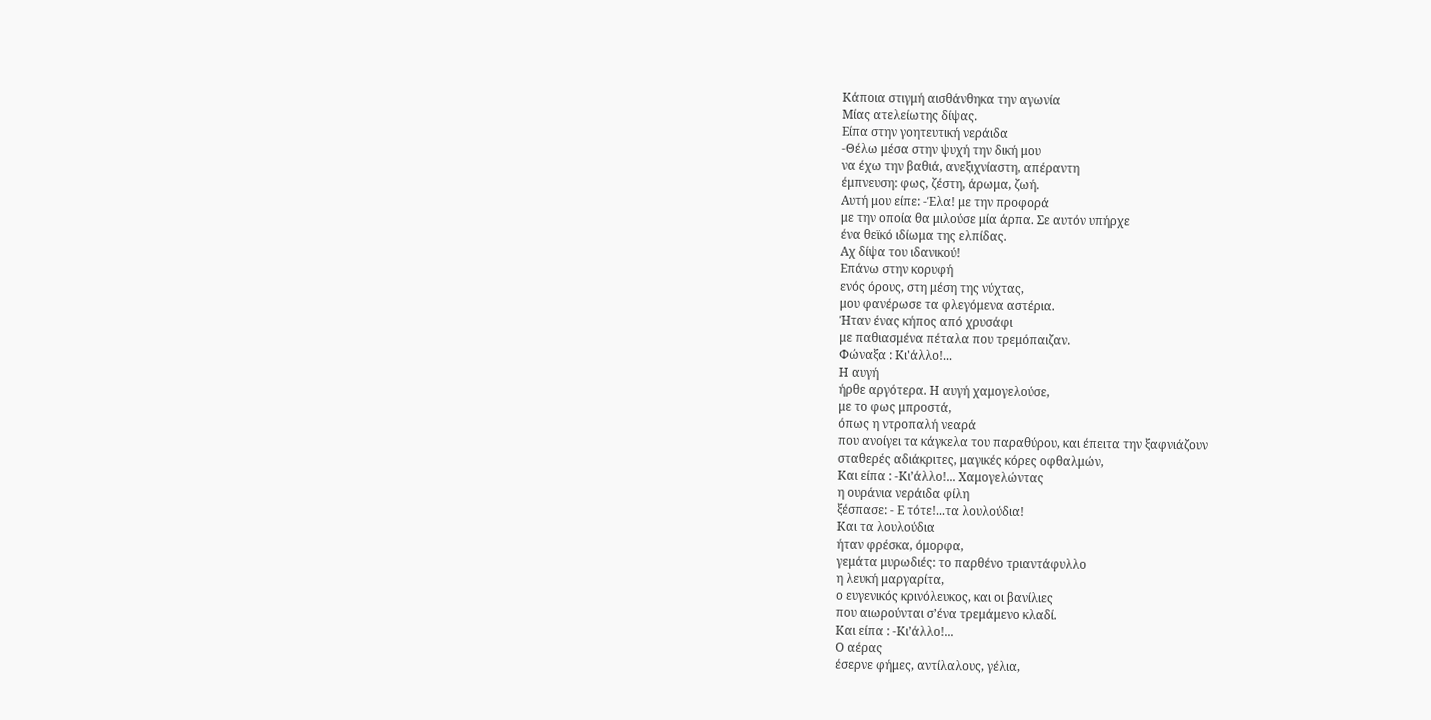Κάποια στιγμή αισθάνθηκα την αγωνία
Μίας ατελείωτης δίψας.
Είπα στην γοητευτική νεράιδα
-Θέλω μέσα στην ψυχή την δική μου
να έχω την βαθιά, ανεξιχνίαστη, απέραντη
έμπνευση: φως, ζέστη, άρωμα, ζωή.
Αυτή μου είπε: -Έλα! με την προφορά
με την οποία θα μιλούσε μία άρπα. Σε αυτόν υπήρχε
ένα θεϊκό ιδίωμα της ελπίδας.
Αχ δίψα του ιδανικού!
Επάνω στην κορυφή
ενός όρους, στη μέση της νύχτας,
μου φανέρωσε τα φλεγόμενα αστέρια.
Ήταν ένας κήπος από χρυσάφι
με παθιασμένα πέταλα που τρεμόπαιζαν.
Φώναξα : Κι'άλλο!...
Η αυγή
ήρθε αργότερα. Η αυγή χαμογελούσε,
με το φως μπροστά,
όπως η ντροπαλή νεαρά
που ανοίγει τα κάγκελα του παραθύρου, και έπειτα την ξαφνιάζουν
σταθερές αδιάκριτες, μαγικές κόρες οφθαλμών,
Και είπα : -Κι’άλλο!... Χαμογελώντας
η ουράνια νεράιδα φίλη
ξέσπασε: - Ε τότε!...τα λουλούδια!
Και τα λουλούδια
ήταν φρέσκα, όμορφα,
γεμάτα μυρωδιές: το παρθένο τριαντάφυλλο
η λευκή μαργαρίτα,
ο ευγενικός κρινόλευκος, και οι βανίλιες
που αιωρούνται σ’ένα τρεμάμενο κλαδί.
Και είπα : -Κι’άλλο!...
Ο αέρας
έσερνε φήμες, αντίλαλους, γέλια,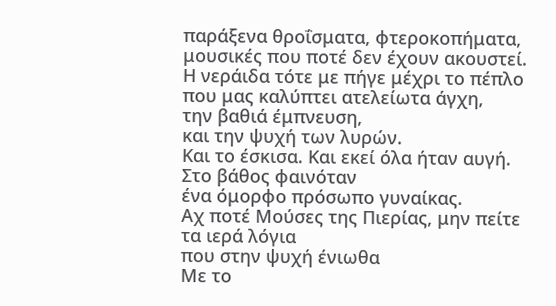παράξενα θροΐσματα, φτεροκοπήματα,
μουσικές που ποτέ δεν έχουν ακουστεί.
Η νεράιδα τότε με πήγε μέχρι το πέπλο
που μας καλύπτει ατελείωτα άγχη,
την βαθιά έμπνευση,
και την ψυχή των λυρών.
Και το έσκισα. Και εκεί όλα ήταν αυγή.
Στο βάθος φαινόταν
ένα όμορφο πρόσωπο γυναίκας.
Αχ ποτέ Μούσες της Πιερίας, μην πείτε
τα ιερά λόγια
που στην ψυχή ένιωθα
Με το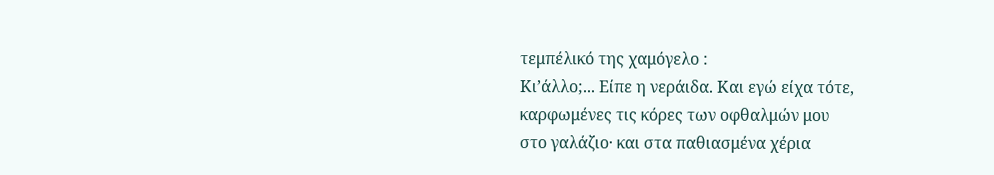τεμπέλικό της χαμόγελο :
Κι’άλλο;... Είπε η νεράιδα. Και εγώ είχα τότε,
καρφωμένες τις κόρες των οφθαλμών μου
στο γαλάζιο· και στα παθιασμένα χέρια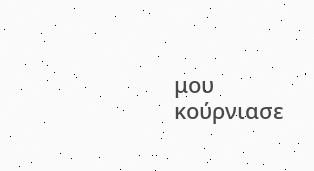μου
κούρνιασε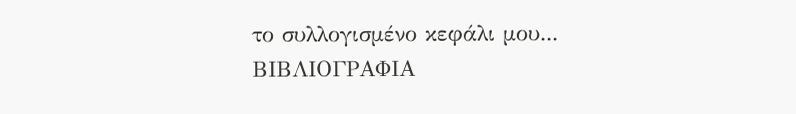το συλλογισμένο κεφάλι μου...
ΒΙΒΛΙΟΓΡΑΦΙΑ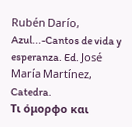Rubén Darío, Azul...-Cantos de vida y esperanza. Ed. José María Martínez, Catedra.
Τι όμορφο και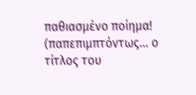παθιασμένο ποίημα! (παπεπιμπτόντως... ο τίτλος του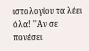ιστολογίου τα λέει όλα! ''Αν σε πονέσει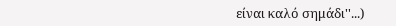είναι καλό σημάδι''...)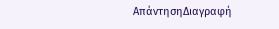ΑπάντησηΔιαγραφή